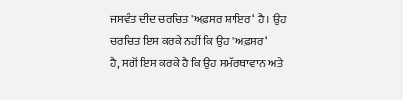ਜਸਵੰਤ ਦੀਦ ਚਰਚਿਤ 'ਅਫ਼ਸਰ ਸ਼ਾਇਰ‘ ਹੈ। ਉਹ ਚਰਚਿਤ ਇਸ ਕਰਕੇ ਨਹੀਂ ਕਿ ਉਹ 'ਅਫ਼ਸਰ‘
ਹੈ, ਸਗੋਂ ਇਸ ਕਰਕੇ ਹੈ ਕਿ ਉਹ ਸਮੱਰਥਾਵਾਨ ਅਤੇ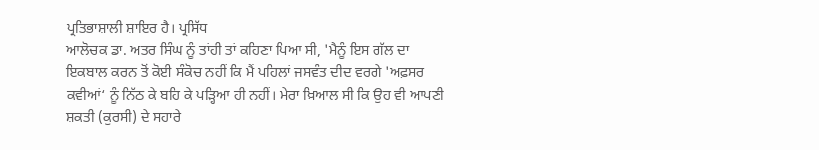ਪ੍ਰਤਿਭਾਸ਼ਾਲੀ ਸ਼ਾਇਰ ਹੈ। ਪ੍ਰਸਿੱਧ
ਆਲੋਚਕ ਡਾ. ਅਤਰ ਸਿੰਘ ਨੂੰ ਤਾਂਹੀ ਤਾਂ ਕਹਿਣਾ ਪਿਆ ਸੀ, 'ਮੈਨੂੰ ਇਸ ਗੱਲ ਦਾ
ਇਕਬਾਲ ਕਰਨ ਤੋਂ ਕੋਈ ਸੰਕੋਚ ਨਹੀਂ ਕਿ ਮੈਂ ਪਹਿਲਾਂ ਜਸਵੰਤ ਦੀਦ ਵਰਗੇ 'ਅਫ਼ਸਰ
ਕਵੀਆਂ‘ ਨੂੰ ਨਿੱਠ ਕੇ ਬਹਿ ਕੇ ਪੜ੍ਹਿਆ ਹੀ ਨਹੀਂ। ਮੇਰਾ ਖ਼ਿਆਲ ਸੀ ਕਿ ਉਹ ਵੀ ਆਪਣੀ
ਸ਼ਕਤੀ (ਕੁਰਸੀ) ਦੇ ਸਹਾਰੇ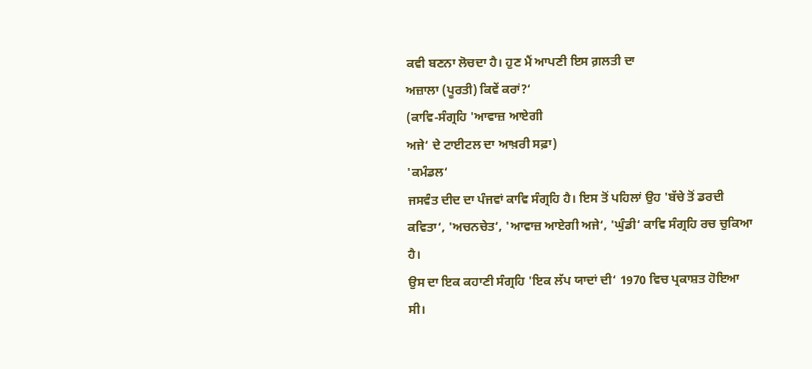ਕਵੀ ਬਣਨਾ ਲੋਚਦਾ ਹੈ। ਹੁਣ ਮੈਂ ਆਪਣੀ ਇਸ ਗ਼ਲਤੀ ਦਾ
ਅਜ਼ਾਲਾ (ਪੂਰਤੀ) ਕਿਵੇਂ ਕਰਾਂ?‘
(ਕਾਵਿ-ਸੰਗ੍ਰਹਿ 'ਆਵਾਜ਼ ਆਏਗੀ
ਅਜੇ‘ ਦੇ ਟਾਈਟਲ ਦਾ ਆਖ਼ਰੀ ਸਫ਼ਾ)
'ਕਮੰਡਲ‘
ਜਸਵੰਤ ਦੀਦ ਦਾ ਪੰਜਵਾਂ ਕਾਵਿ ਸੰਗ੍ਰਹਿ ਹੈ। ਇਸ ਤੋਂ ਪਹਿਲਾਂ ਉਹ 'ਬੱਚੇ ਤੋਂ ਡਰਦੀ
ਕਵਿਤਾ‘, 'ਅਚਨਚੇਤ‘, 'ਆਵਾਜ਼ ਆਏਗੀ ਅਜੇ‘, 'ਘੁੰਡੀ‘ ਕਾਵਿ ਸੰਗ੍ਰਹਿ ਰਚ ਚੁਕਿਆ ਹੈ।
ਉਸ ਦਾ ਇਕ ਕਹਾਣੀ ਸੰਗ੍ਰਹਿ 'ਇਕ ਲੱਪ ਯਾਦਾਂ ਦੀ‘ 1970 ਵਿਚ ਪ੍ਰਕਾਸ਼ਤ ਹੋਇਆ ਸੀ।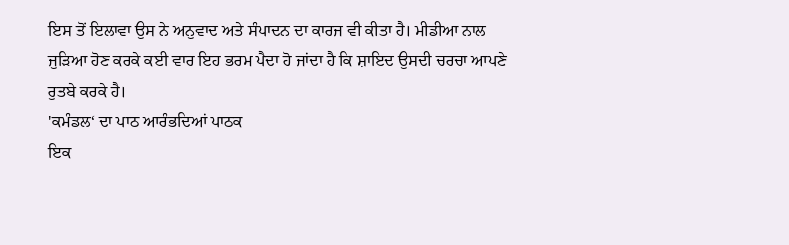ਇਸ ਤੋਂ ਇਲਾਵਾ ਉਸ ਨੇ ਅਨੁਵਾਦ ਅਤੇ ਸੰਪਾਦਨ ਦਾ ਕਾਰਜ ਵੀ ਕੀਤਾ ਹੈ। ਮੀਡੀਆ ਨਾਲ
ਜੁੜਿਆ ਹੋਣ ਕਰਕੇ ਕਈ ਵਾਰ ਇਹ ਭਰਮ ਪੈਦਾ ਹੋ ਜਾਂਦਾ ਹੈ ਕਿ ਸ਼ਾਇਦ ਉਸਦੀ ਚਰਚਾ ਆਪਣੇ
ਰੁਤਬੇ ਕਰਕੇ ਹੈ।
'ਕਮੰਡਲ‘ ਦਾ ਪਾਠ ਆਰੰਭਦਿਆਂ ਪਾਠਕ
ਇਕ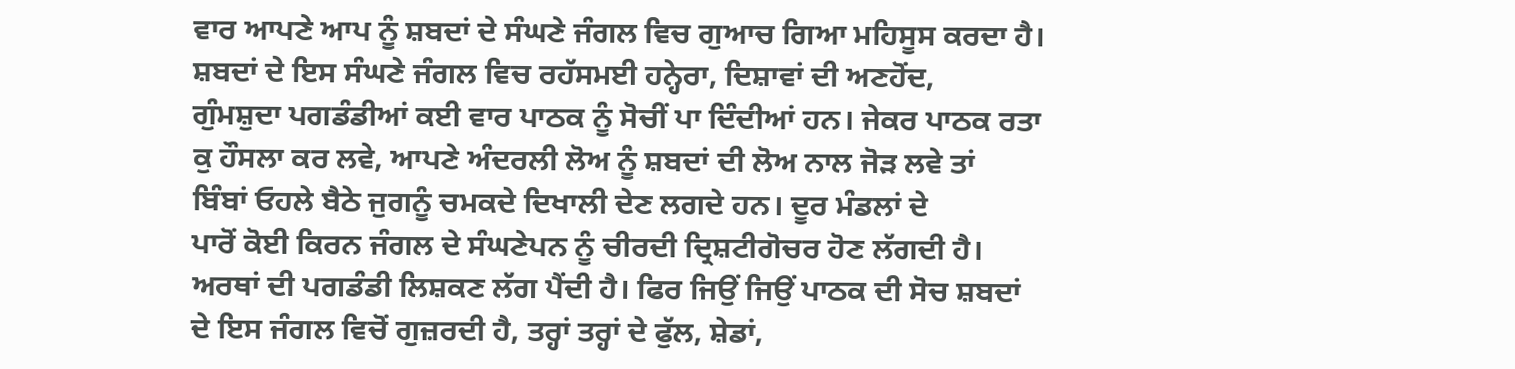ਵਾਰ ਆਪਣੇ ਆਪ ਨੂੰ ਸ਼ਬਦਾਂ ਦੇ ਸੰਘਣੇ ਜੰਗਲ ਵਿਚ ਗੁਆਚ ਗਿਆ ਮਹਿਸੂਸ ਕਰਦਾ ਹੈ।
ਸ਼ਬਦਾਂ ਦੇ ਇਸ ਸੰਘਣੇ ਜੰਗਲ ਵਿਚ ਰਹੱਸਮਈ ਹਨ੍ਹੇਰਾ, ਦਿਸ਼ਾਵਾਂ ਦੀ ਅਣਹੋਂਦ,
ਗੁੰਮਸ਼ੁਦਾ ਪਗਡੰਡੀਆਂ ਕਈ ਵਾਰ ਪਾਠਕ ਨੂੰ ਸੋਚੀਂ ਪਾ ਦਿੰਦੀਆਂ ਹਨ। ਜੇਕਰ ਪਾਠਕ ਰਤਾ
ਕੁ ਹੌਸਲਾ ਕਰ ਲਵੇ, ਆਪਣੇ ਅੰਦਰਲੀ ਲੋਅ ਨੂੰ ਸ਼ਬਦਾਂ ਦੀ ਲੋਅ ਨਾਲ ਜੋੜ ਲਵੇ ਤਾਂ
ਬਿੰਬਾਂ ਓਹਲੇ ਬੈਠੇ ਜੁਗਨੂੰ ਚਮਕਦੇ ਦਿਖਾਲੀ ਦੇਣ ਲਗਦੇ ਹਨ। ਦੂਰ ਮੰਡਲਾਂ ਦੇ
ਪਾਰੋਂ ਕੋਈ ਕਿਰਨ ਜੰਗਲ ਦੇ ਸੰਘਣੇਪਨ ਨੂੰ ਚੀਰਦੀ ਦ੍ਰਿਸ਼ਟੀਗੋਚਰ ਹੋਣ ਲੱਗਦੀ ਹੈ।
ਅਰਥਾਂ ਦੀ ਪਗਡੰਡੀ ਲਿਸ਼ਕਣ ਲੱਗ ਪੈਂਦੀ ਹੈ। ਫਿਰ ਜਿਉਂ ਜਿਉਂ ਪਾਠਕ ਦੀ ਸੋਚ ਸ਼ਬਦਾਂ
ਦੇ ਇਸ ਜੰਗਲ ਵਿਚੋਂ ਗੁਜ਼ਰਦੀ ਹੈ, ਤਰ੍ਹਾਂ ਤਰ੍ਹਾਂ ਦੇ ਫੁੱਲ, ਸ਼ੇਡਾਂ,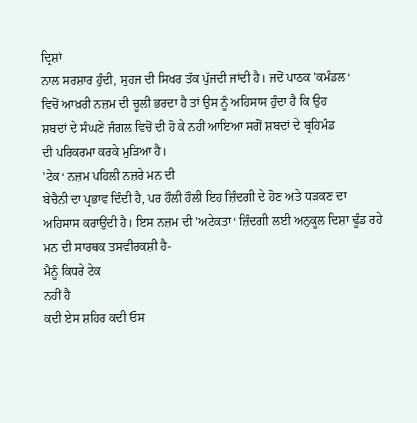ਦ੍ਰਿਸ਼ਾਂ
ਨਾਲ ਸਰਸ਼ਾਰ ਹੁੰਦੀ, ਸੁਹਜ ਦੀ ਸਿਖਰ ਤੱਕ ਪੁੱਜਦੀ ਜਾਂਦੀ ਹੈ। ਜਦੋਂ ਪਾਠਕ 'ਕਮੰਡਲ‘
ਵਿਚੋਂ ਆਖ਼ਰੀ ਨਜ਼ਮ ਦੀ ਚੂਲੀ ਭਰਦਾ ਹੈ ਤਾਂ ਉਸ ਨੂੰ ਅਹਿਸਾਸ ਹੁੰਦਾ ਹੈ ਕਿ ਉਹ
ਸ਼ਬਦਾਂ ਦੇ ਸੰਘਣੇ ਜੰਗਲ ਵਿਚੋਂ ਦੀ ਹੋ ਕੇ ਨਹੀਂ ਆਇਆ ਸਗੋਂ ਸ਼ਬਦਾਂ ਦੇ ਬ੍ਰਹਿਮੰਡ
ਦੀ ਪਰਿਕਰਮਾ ਕਰਕੇ ਮੁੜਿਆ ਹੈ।
'ਟੇਕ‘ ਨਜ਼ਮ ਪਹਿਲੀ ਨਜ਼ਰੇ ਮਨ ਦੀ
ਬੇਚੈਨੀ ਦਾ ਪ੍ਰਭਾਵ ਦਿੰਦੀ ਹੈ, ਪਰ ਹੌਲੀ ਹੌਲੀ ਇਹ ਜ਼ਿੰਦਗੀ ਦੇ ਹੋਣ ਅਤੇ ਧੜਕਣ ਦਾ
ਅਹਿਸਾਸ ਕਰਾਉਂਦੀ ਹੈ। ਇਸ ਨਜ਼ਮ ਦੀ 'ਅਟੇਕਤਾ‘ ਜ਼ਿੰਦਗੀ ਲਈ ਅਨੁਕੂਲ ਦਿਸ਼ਾ ਢੂੰਡ ਰਹੇ
ਮਨ ਦੀ ਸਾਰਥਕ ਤਸਵੀਰਕਸ਼ੀ ਹੈ-
ਮੈਨੂੰ ਕਿਧਰੇ ਟੇਕ
ਨਹੀਂ ਹੈ
ਕਦੀ ਏਸ ਸ਼ਹਿਰ ਕਦੀ ਓਸ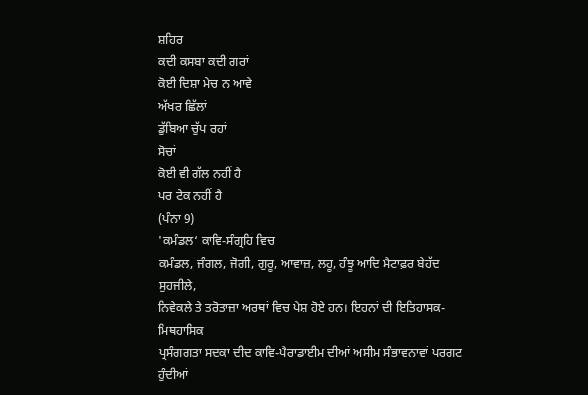ਸ਼ਹਿਰ
ਕਦੀ ਕਸਬਾ ਕਦੀ ਗਰਾਂ
ਕੋਈ ਦਿਸ਼ਾ ਮੇਚ ਨ ਆਵੇ
ਅੱਖਰ ਛਿੱਲਾਂ
ਡੁੱਬਿਆ ਚੁੱਪ ਰਹਾਂ
ਸੋਚਾਂ
ਕੋਈ ਵੀ ਗੱਲ ਨਹੀਂ ਹੈ
ਪਰ ਟੇਕ ਨਹੀਂ ਹੈ
(ਪੰਨਾ 9)
'ਕਮੰਡਲ‘ ਕਾਵਿ-ਸੰਗ੍ਰਹਿ ਵਿਚ
ਕਮੰਡਲ, ਜੰਗਲ, ਜੋਗੀ, ਗੁਰੂ, ਆਵਾਜ਼, ਲਹੂ, ਹੰਝੂ ਆਦਿ ਮੈਟਾਫ਼ਰ ਬੇਹੱਦ ਸੁਹਜੀਲੇ,
ਨਿਵੇਕਲੇ ਤੇ ਤਰੋਤਾਜ਼ਾ ਅਰਥਾਂ ਵਿਚ ਪੇਸ਼ ਹੋਏ ਹਨ। ਇਹਨਾਂ ਦੀ ਇਤਿਹਾਸਕ-ਮਿਥਹਾਸਿਕ
ਪ੍ਰਸੰਗਗਤਾ ਸਦਕਾ ਦੀਦ ਕਾਵਿ-ਪੈਰਾਡਾਈਮ ਦੀਆਂ ਅਸੀਮ ਸੰਭਾਵਨਾਵਾਂ ਪਰਗਟ ਹੁੰਦੀਆਂ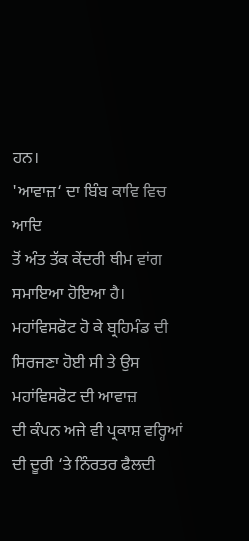ਹਨ।
'ਆਵਾਜ਼‘ ਦਾ ਬਿੰਬ ਕਾਵਿ ਵਿਚ ਆਦਿ
ਤੋਂ ਅੰਤ ਤੱਕ ਕੇਂਦਰੀ ਥੀਮ ਵਾਂਗ ਸਮਾਇਆ ਹੋਇਆ ਹੈ।
ਮਹਾਂਵਿਸਫੋਟ ਹੋ ਕੇ ਬ੍ਰਹਿਮੰਡ ਦੀ ਸਿਰਜਣਾ ਹੋਈ ਸੀ ਤੇ ਉਸ ਮਹਾਂਵਿਸਫੋਟ ਦੀ ਆਵਾਜ਼
ਦੀ ਕੰਪਨ ਅਜੇ ਵੀ ਪ੍ਰਕਾਸ਼ ਵਰ੍ਹਿਆਂ ਦੀ ਦੂਰੀ ‘ਤੇ ਨਿੰਰਤਰ ਫੈਲਦੀ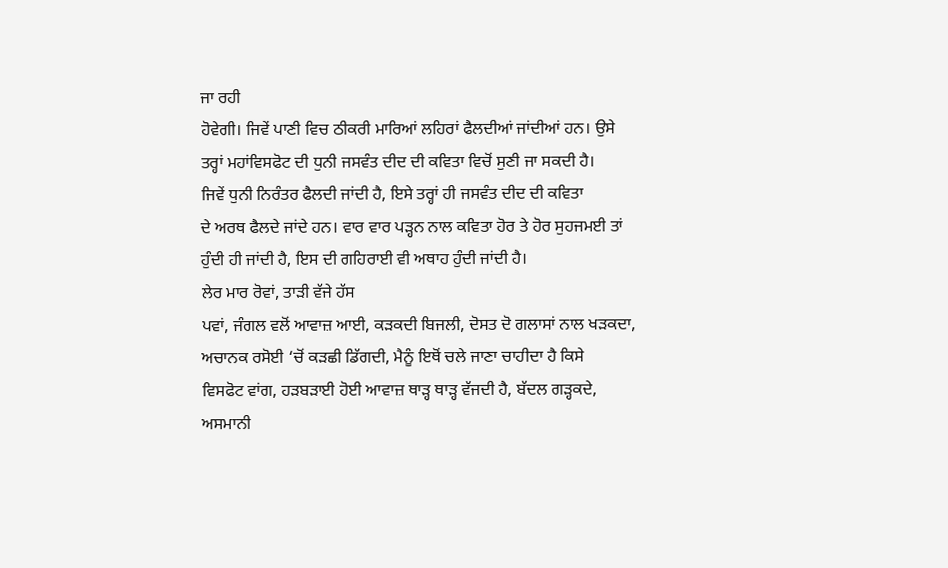ਜਾ ਰਹੀ
ਹੋਵੇਗੀ। ਜਿਵੇਂ ਪਾਣੀ ਵਿਚ ਠੀਕਰੀ ਮਾਰਿਆਂ ਲਹਿਰਾਂ ਫੈਲਦੀਆਂ ਜਾਂਦੀਆਂ ਹਨ। ਉਸੇ
ਤਰ੍ਹਾਂ ਮਹਾਂਵਿਸਫੋਟ ਦੀ ਧੁਨੀ ਜਸਵੰਤ ਦੀਦ ਦੀ ਕਵਿਤਾ ਵਿਚੋਂ ਸੁਣੀ ਜਾ ਸਕਦੀ ਹੈ।
ਜਿਵੇਂ ਧੁਨੀ ਨਿਰੰਤਰ ਫੈਲਦੀ ਜਾਂਦੀ ਹੈ, ਇਸੇ ਤਰ੍ਹਾਂ ਹੀ ਜਸਵੰਤ ਦੀਦ ਦੀ ਕਵਿਤਾ
ਦੇ ਅਰਥ ਫੈਲਦੇ ਜਾਂਦੇ ਹਨ। ਵਾਰ ਵਾਰ ਪੜ੍ਹਨ ਨਾਲ ਕਵਿਤਾ ਹੋਰ ਤੇ ਹੋਰ ਸੁਹਜਮਈ ਤਾਂ
ਹੁੰਦੀ ਹੀ ਜਾਂਦੀ ਹੈ, ਇਸ ਦੀ ਗਹਿਰਾਈ ਵੀ ਅਥਾਹ ਹੁੰਦੀ ਜਾਂਦੀ ਹੈ।
ਲੇਰ ਮਾਰ ਰੋਵਾਂ, ਤਾੜੀ ਵੱਜੇ ਹੱਸ
ਪਵਾਂ, ਜੰਗਲ ਵਲੋਂ ਆਵਾਜ਼ ਆਈ, ਕੜਕਦੀ ਬਿਜਲੀ, ਦੋਸਤ ਦੋ ਗਲਾਸਾਂ ਨਾਲ ਖੜਕਦਾ,
ਅਚਾਨਕ ਰਸੋਈ ‘ਚੋਂ ਕੜਛੀ ਡਿੱਗਦੀ, ਮੈਨੂੰ ਇਥੋਂ ਚਲੇ ਜਾਣਾ ਚਾਹੀਦਾ ਹੈ ਕਿਸੇ
ਵਿਸਫੋਟ ਵਾਂਗ, ਹੜਬੜਾਈ ਹੋਈ ਆਵਾਜ਼ ਥਾੜ੍ਹ ਥਾੜ੍ਹ ਵੱਜਦੀ ਹੈ, ਬੱਦਲ ਗੜ੍ਹਕਦੇ,
ਅਸਮਾਨੀ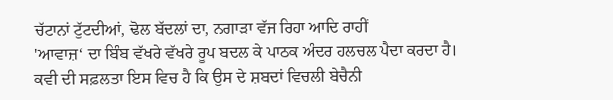ਚੱਟਾਨਾਂ ਟੁੱਟਦੀਆਂ, ਢੋਲ ਬੱਦਲਾਂ ਦਾ, ਨਗਾੜਾ ਵੱਜ ਰਿਹਾ ਆਦਿ ਰਾਹੀਂ
'ਆਵਾਜ਼‘ ਦਾ ਬਿੰਬ ਵੱਖਰੇ ਵੱਖਰੇ ਰੂਪ ਬਦਲ ਕੇ ਪਾਠਕ ਅੰਦਰ ਹਲਚਲ ਪੈਦਾ ਕਰਦਾ ਹੈ।
ਕਵੀ ਦੀ ਸਫ਼ਲਤਾ ਇਸ ਵਿਚ ਹੈ ਕਿ ਉਸ ਦੇ ਸ਼ਬਦਾਂ ਵਿਚਲੀ ਬੇਚੈਨੀ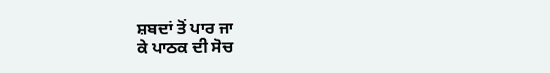ਸ਼ਬਦਾਂ ਤੋਂ ਪਾਰ ਜਾ
ਕੇ ਪਾਠਕ ਦੀ ਸੋਚ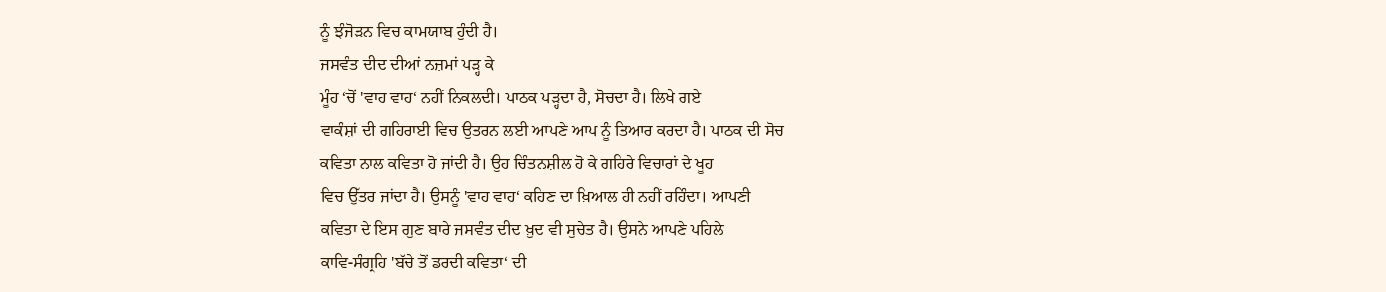ਨੂੰ ਝੰਜੋੜਨ ਵਿਚ ਕਾਮਯਾਬ ਹੁੰਦੀ ਹੈ।
ਜਸਵੰਤ ਦੀਦ ਦੀਆਂ ਨਜ਼ਮਾਂ ਪੜ੍ਹ ਕੇ
ਮੂੰਹ ‘ਚੋਂ 'ਵਾਹ ਵਾਹ‘ ਨਹੀਂ ਨਿਕਲਦੀ। ਪਾਠਕ ਪੜ੍ਹਦਾ ਹੈ, ਸੋਚਦਾ ਹੈ। ਲਿਖੇ ਗਏ
ਵਾਕੰਸ਼ਾਂ ਦੀ ਗਹਿਰਾਈ ਵਿਚ ਉਤਰਨ ਲਈ ਆਪਣੇ ਆਪ ਨੂੰ ਤਿਆਰ ਕਰਦਾ ਹੈ। ਪਾਠਕ ਦੀ ਸੋਚ
ਕਵਿਤਾ ਨਾਲ ਕਵਿਤਾ ਹੋ ਜਾਂਦੀ ਹੈ। ਉਹ ਚਿੰਤਨਸ਼ੀਲ ਹੋ ਕੇ ਗਹਿਰੇ ਵਿਚਾਰਾਂ ਦੇ ਖੂਹ
ਵਿਚ ਉੱਤਰ ਜਾਂਦਾ ਹੈ। ਉਸਨੂੰ 'ਵਾਹ ਵਾਹ‘ ਕਹਿਣ ਦਾ ਖ਼ਿਆਲ ਹੀ ਨਹੀਂ ਰਹਿੰਦਾ। ਆਪਣੀ
ਕਵਿਤਾ ਦੇ ਇਸ ਗੁਣ ਬਾਰੇ ਜਸਵੰਤ ਦੀਦ ਖ਼ੁਦ ਵੀ ਸੁਚੇਤ ਹੈ। ਉਸਨੇ ਆਪਣੇ ਪਹਿਲੇ
ਕਾਵਿ-ਸੰਗ੍ਰਹਿ 'ਬੱਚੇ ਤੋਂ ਡਰਦੀ ਕਵਿਤਾ‘ ਦੀ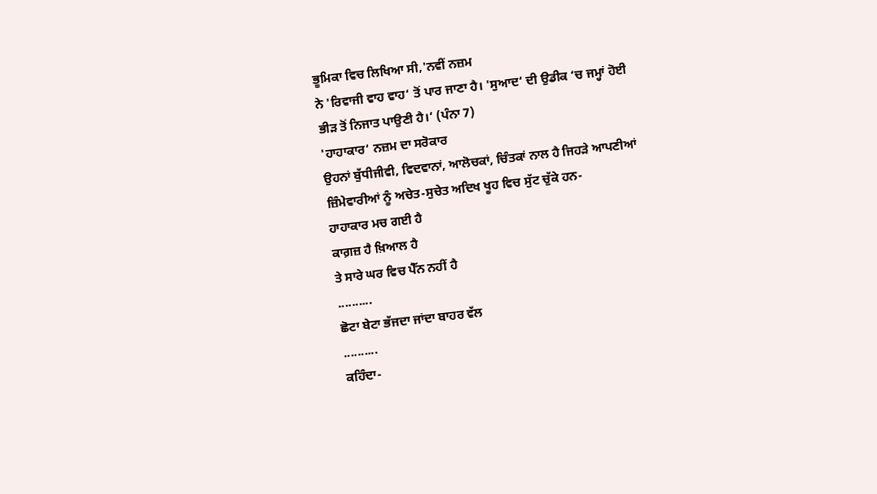ਭੂਮਿਕਾ ਵਿਚ ਲਿਖਿਆ ਸੀ,'ਨਵੀਂ ਨਜ਼ਮ
ਨੇ 'ਰਿਵਾਜੀ ਵਾਹ ਵਾਹ‘ ਤੋਂ ਪਾਰ ਜਾਣਾ ਹੈ। 'ਸੁਆਦ‘ ਦੀ ਉਡੀਕ ‘ਚ ਜਮ੍ਹਾਂ ਹੋਈ
ਭੀੜ ਤੋਂ ਨਿਜਾਤ ਪਾਉਣੀ ਹੈ।‘ (ਪੰਨਾ 7)
'ਹਾਹਾਕਾਰ‘ ਨਜ਼ਮ ਦਾ ਸਰੋਕਾਰ
ਉਹਨਾਂ ਬੁੱਧੀਜੀਵੀ, ਵਿਦਵਾਨਾਂ, ਆਲੋਚਕਾਂ, ਚਿੰਤਕਾਂ ਨਾਲ ਹੈ ਜਿਹੜੇ ਆਪਣੀਆਂ
ਜ਼ਿੰਮੇਵਾਰੀਆਂ ਨੂੰ ਅਚੇਤ-ਸੁਚੇਤ ਅਦਿਖ ਖੂਹ ਵਿਚ ਸੁੱਟ ਚੁੱਕੇ ਹਨ-
ਹਾਹਾਕਾਰ ਮਚ ਗਈ ਹੈ
ਕਾਗ਼ਜ਼ ਹੈ ਖ਼ਿਆਲ ਹੈ
ਤੇ ਸਾਰੇ ਘਰ ਵਿਚ ਪੈੱਨ ਨਹੀਂ ਹੈ
..........
ਛੋਟਾ ਬੇਟਾ ਭੱਜਦਾ ਜਾਂਦਾ ਬਾਹਰ ਵੱਲ
..........
ਕਹਿੰਦਾ-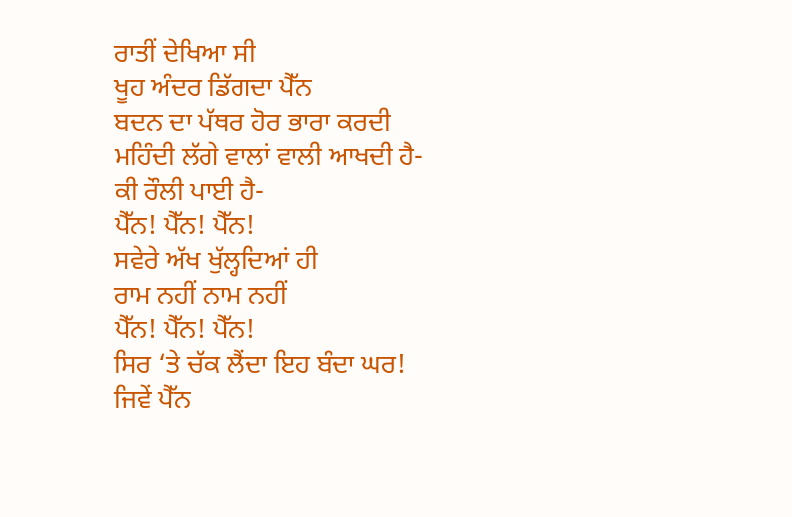ਰਾਤੀਂ ਦੇਖਿਆ ਸੀ
ਖੂਹ ਅੰਦਰ ਡਿੱਗਦਾ ਪੈੱਨ
ਬਦਨ ਦਾ ਪੱਥਰ ਹੋਰ ਭਾਰਾ ਕਰਦੀ
ਮਹਿੰਦੀ ਲੱਗੇ ਵਾਲਾਂ ਵਾਲੀ ਆਖਦੀ ਹੈ-
ਕੀ ਰੌਲੀ ਪਾਈ ਹੈ-
ਪੈੱਨ! ਪੈੱਨ! ਪੈੱਨ!
ਸਵੇਰੇ ਅੱਖ ਖੁੱਲ੍ਹਦਿਆਂ ਹੀ
ਰਾਮ ਨਹੀਂ ਨਾਮ ਨਹੀਂ
ਪੈੱਨ! ਪੈੱਨ! ਪੈੱਨ!
ਸਿਰ ‘ਤੇ ਚੱਕ ਲੈਂਦਾ ਇਹ ਬੰਦਾ ਘਰ!
ਜਿਵੇਂ ਪੈੱਨ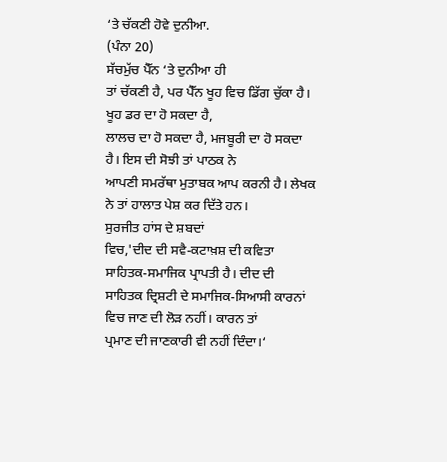‘ਤੇ ਚੱਕਣੀ ਹੋਵੇ ਦੁਨੀਆ.
(ਪੰਨਾ 20)
ਸੱਚਮੁੱਚ ਪੈੱਨ ‘ਤੇ ਦੁਨੀਆ ਹੀ
ਤਾਂ ਚੱਕਣੀ ਹੈ, ਪਰ ਪੈੱਨ ਖੂਹ ਵਿਚ ਡਿੱਗ ਚੁੱਕਾ ਹੈ। ਖੂਹ ਡਰ ਦਾ ਹੋ ਸਕਦਾ ਹੈ,
ਲਾਲਚ ਦਾ ਹੋ ਸਕਦਾ ਹੈ, ਮਜਬੂਰੀ ਦਾ ਹੋ ਸਕਦਾ ਹੈ। ਇਸ ਦੀ ਸੋਝੀ ਤਾਂ ਪਾਠਕ ਨੇ
ਆਪਣੀ ਸਮਰੱਥਾ ਮੁਤਾਬਕ ਆਪ ਕਰਨੀ ਹੈ। ਲੇਖਕ ਨੇ ਤਾਂ ਹਾਲਾਤ ਪੇਸ਼ ਕਰ ਦਿੱਤੇ ਹਨ।
ਸੁਰਜੀਤ ਹਾਂਸ ਦੇ ਸ਼ਬਦਾਂ
ਵਿਚ,'ਦੀਦ ਦੀ ਸਵੈ-ਕਟਾਖ਼ਸ਼ ਦੀ ਕਵਿਤਾ ਸਾਹਿਤਕ-ਸਮਾਜਿਕ ਪ੍ਰਾਪਤੀ ਹੈ। ਦੀਦ ਦੀ
ਸਾਹਿਤਕ ਦ੍ਰਿਸ਼ਟੀ ਦੇ ਸਮਾਜਿਕ-ਸਿਆਸੀ ਕਾਰਨਾਂ ਵਿਚ ਜਾਣ ਦੀ ਲੋੜ ਨਹੀਂ। ਕਾਰਨ ਤਾਂ
ਪ੍ਰਮਾਣ ਦੀ ਜਾਣਕਾਰੀ ਵੀ ਨਹੀਂ ਦਿੰਦਾ।‘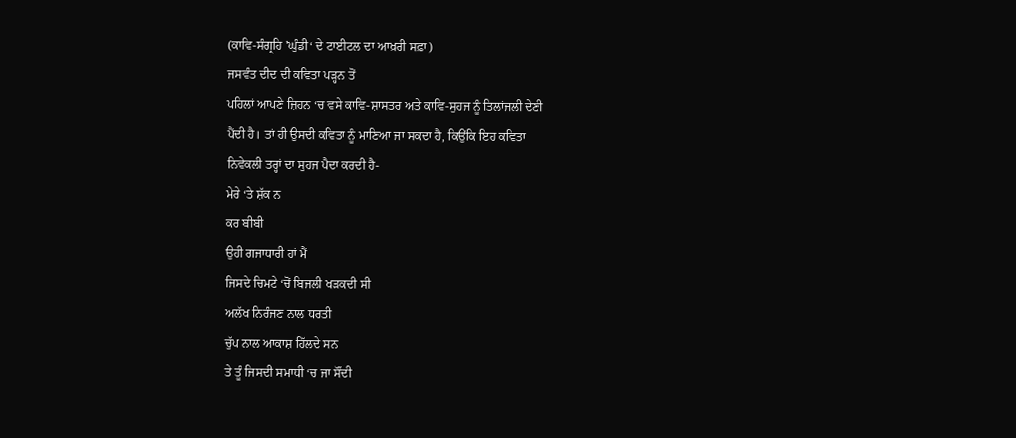(ਕਾਵਿ-ਸੰਗ੍ਰਹਿ 'ਘੁੰਡੀ‘ ਦੇ ਟਾਈਟਲ ਦਾ ਆਖ਼ਰੀ ਸਫ਼ਾ)
ਜਸਵੰਤ ਦੀਦ ਦੀ ਕਵਿਤਾ ਪੜ੍ਹਨ ਤੋਂ
ਪਹਿਲਾਂ ਆਪਣੇ ਜ਼ਿਹਨ ‘ਚ ਵਸੇ ਕਾਵਿ-ਸ਼ਾਸਤਰ ਅਤੇ ਕਾਵਿ-ਸੁਹਜ ਨੂੰ ਤਿਲਾਂਜਲੀ ਦੇਣੀ
ਪੈਂਦੀ ਹੈ। ਤਾਂ ਹੀ ਉਸਦੀ ਕਵਿਤਾ ਨੂੰ ਮਾਣਿਆ ਜਾ ਸਕਦਾ ਹੈ, ਕਿਉਂਕਿ ਇਹ ਕਵਿਤਾ
ਨਿਵੇਕਲੀ ਤਰ੍ਹਾਂ ਦਾ ਸੁਹਜ ਪੈਦਾ ਕਰਦੀ ਹੈ-
ਮੇਰੇ ‘ਤੇ ਸ਼ੱਕ ਨ
ਕਰ ਬੀਬੀ
ਉਹੀ ਗਜਾਧਾਰੀ ਹਾਂ ਮੈਂ
ਜਿਸਦੇ ਚਿਮਟੇ ‘ਚੋਂ ਬਿਜਲੀ ਖੜਕਦੀ ਸੀ
ਅਲੱਖ ਨਿਰੰਜਣ ਨਾਲ ਧਰਤੀ
ਚੁੱਪ ਨਾਲ ਆਕਾਸ਼ ਹਿੱਲਦੇ ਸਨ
ਤੇ ਤੂੰ ਜਿਸਦੀ ਸਮਾਧੀ ‘ਚ ਜਾ ਸੌਂਦੀ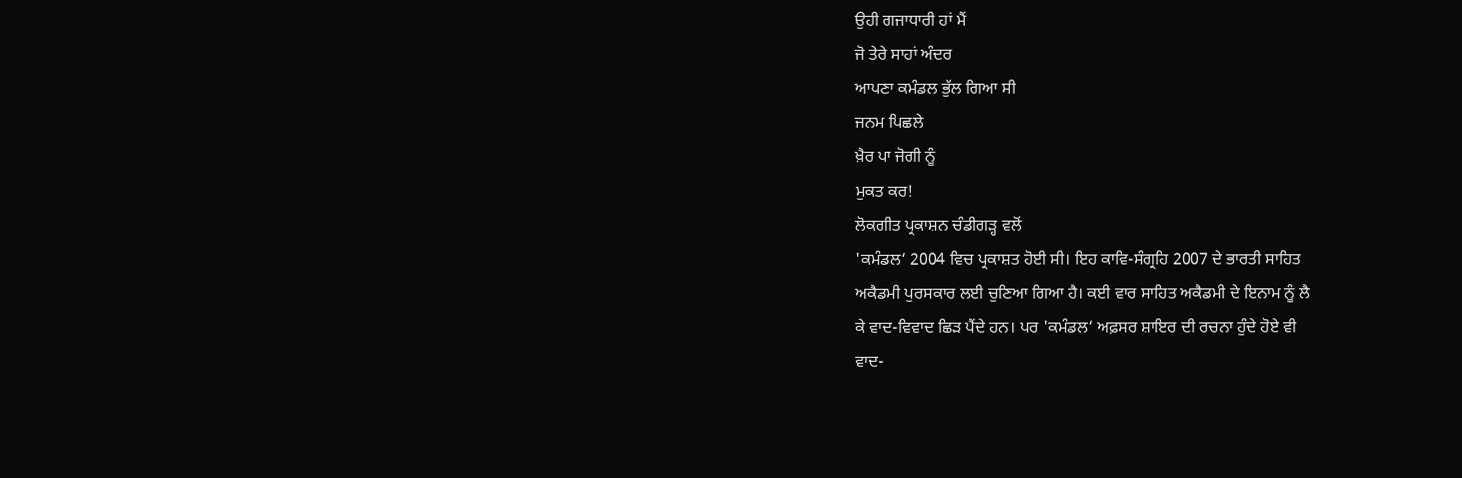ਉਹੀ ਗਜਾਧਾਰੀ ਹਾਂ ਮੈਂ
ਜੋ ਤੇਰੇ ਸਾਹਾਂ ਅੰਦਰ
ਆਪਣਾ ਕਮੰਡਲ ਭੁੱਲ ਗਿਆ ਸੀ
ਜਨਮ ਪਿਛਲੇ
ਖ਼ੈਰ ਪਾ ਜੋਗੀ ਨੂੰ
ਮੁਕਤ ਕਰ!
ਲੋਕਗੀਤ ਪ੍ਰਕਾਸ਼ਨ ਚੰਡੀਗੜ੍ਹ ਵਲੋਂ
'ਕਮੰਡਲ‘ 2004 ਵਿਚ ਪ੍ਰਕਾਸ਼ਤ ਹੋਈ ਸੀ। ਇਹ ਕਾਵਿ-ਸੰਗ੍ਰਹਿ 2007 ਦੇ ਭਾਰਤੀ ਸਾਹਿਤ
ਅਕੈਡਮੀ ਪੁਰਸਕਾਰ ਲਈ ਚੁਣਿਆ ਗਿਆ ਹੈ। ਕਈ ਵਾਰ ਸਾਹਿਤ ਅਕੈਡਮੀ ਦੇ ਇਨਾਮ ਨੂੰ ਲੈ
ਕੇ ਵਾਦ-ਵਿਵਾਦ ਛਿੜ ਪੈਂਦੇ ਹਨ। ਪਰ 'ਕਮੰਡਲ‘ ਅਫ਼ਸਰ ਸ਼ਾਇਰ ਦੀ ਰਚਨਾ ਹੁੰਦੇ ਹੋਏ ਵੀ
ਵਾਦ-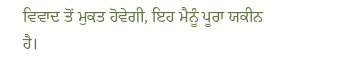ਵਿਵਾਦ ਤੋਂ ਮੁਕਤ ਹੋਵੇਗੀ, ਇਹ ਮੈਨੂੰ ਪੂਰਾ ਯਕੀਨ ਹੈ।